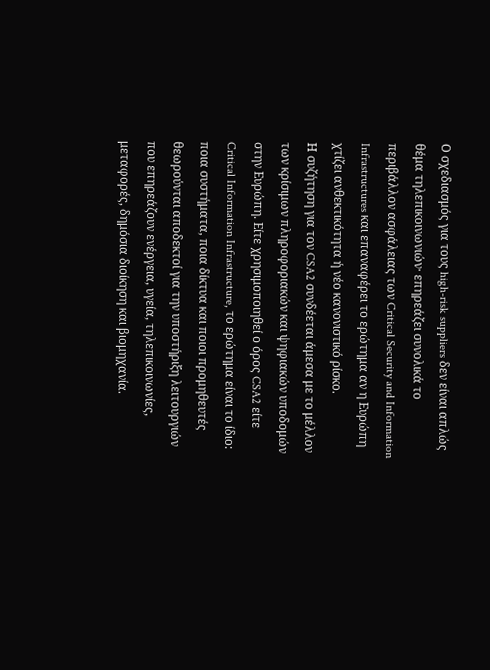Ο σχεδιασμός για τους high-risk suppliers δεν είναι απλώς θέμα τηλεπικοινωνιών· επηρεάζει συνολικά το περιβάλλον ασφάλειας των Critical Security and Information Infrastructures και επαναφέρει το ερώτημα αν η Ευρώπη χτίζει ανθεκτικότητα ή νέο κανονιστικό ρίσκο.
Η συζήτηση για τον CSA2 συνδέεται άμεσα με το μέλλον των κρίσιμων πληροφοριακών και ψηφιακών υποδομών στην Ευρώπη. Είτε χρησιμοποιηθεί ο όρος CSA2 είτε Critical Information Infrastructure, το ερώτημα είναι το ίδιο: ποια συστήματα, ποια δίκτυα και ποιοι προμηθευτές θεωρούνται αποδεκτοί για την υποστήριξη λειτουργιών που επηρεάζουν ενέργεια, υγεία, τηλεπικοινωνίες, μεταφορές, δημόσια διοίκηση και βιομηχανία.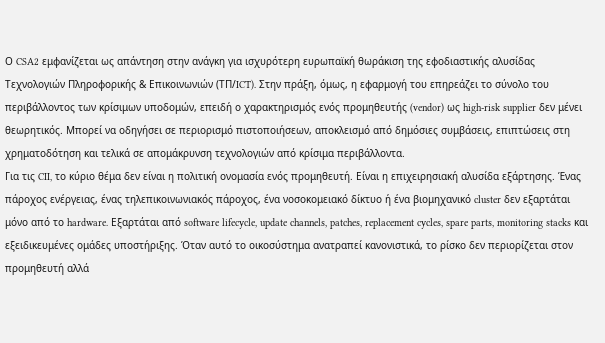Ο CSA2 εμφανίζεται ως απάντηση στην ανάγκη για ισχυρότερη ευρωπαϊκή θωράκιση της εφοδιαστικής αλυσίδας Τεχνολογιών Πληροφορικής & Επικοινωνιών (ΤΠ/ICT). Στην πράξη, όμως, η εφαρμογή του επηρεάζει το σύνολο του περιβάλλοντος των κρίσιμων υποδομών, επειδή ο χαρακτηρισμός ενός προμηθευτής (vendor) ως high-risk supplier δεν μένει θεωρητικός. Μπορεί να οδηγήσει σε περιορισμό πιστοποιήσεων, αποκλεισμό από δημόσιες συμβάσεις, επιπτώσεις στη χρηματοδότηση και τελικά σε απομάκρυνση τεχνολογιών από κρίσιμα περιβάλλοντα.
Για τις CII, το κύριο θέμα δεν είναι η πολιτική ονομασία ενός προμηθευτή. Είναι η επιχειρησιακή αλυσίδα εξάρτησης. Ένας πάροχος ενέργειας, ένας τηλεπικοινωνιακός πάροχος, ένα νοσοκομειακό δίκτυο ή ένα βιομηχανικό cluster δεν εξαρτάται μόνο από το hardware. Εξαρτάται από software lifecycle, update channels, patches, replacement cycles, spare parts, monitoring stacks και εξειδικευμένες ομάδες υποστήριξης. Όταν αυτό το οικοσύστημα ανατραπεί κανονιστικά, το ρίσκο δεν περιορίζεται στον προμηθευτή αλλά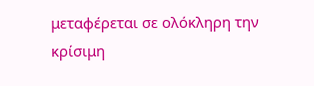μεταφέρεται σε ολόκληρη την κρίσιμη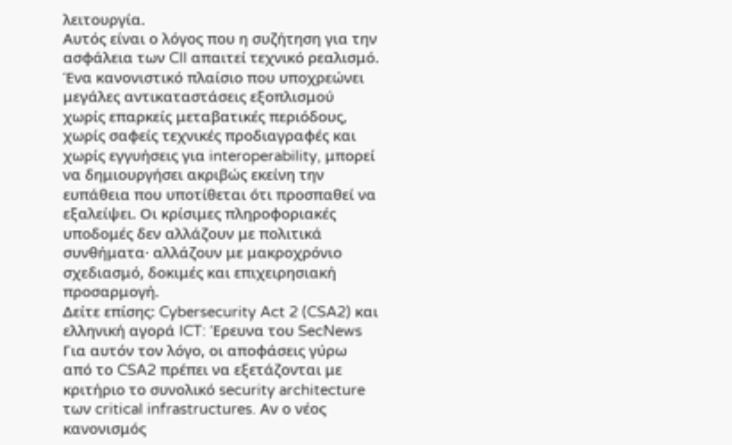λειτουργία.
Αυτός είναι ο λόγος που η συζήτηση για την ασφάλεια των CII απαιτεί τεχνικό ρεαλισμό. Ένα κανονιστικό πλαίσιο που υποχρεώνει μεγάλες αντικαταστάσεις εξοπλισμού χωρίς επαρκείς μεταβατικές περιόδους, χωρίς σαφείς τεχνικές προδιαγραφές και χωρίς εγγυήσεις για interoperability, μπορεί να δημιουργήσει ακριβώς εκείνη την ευπάθεια που υποτίθεται ότι προσπαθεί να εξαλείψει. Οι κρίσιμες πληροφοριακές υποδομές δεν αλλάζουν με πολιτικά συνθήματα· αλλάζουν με μακροχρόνιο σχεδιασμό, δοκιμές και επιχειρησιακή προσαρμογή.
Δείτε επίσης: Cybersecurity Act 2 (CSA2) και ελληνική αγορά ICT: Έρευνα του SecNews
Για αυτόν τον λόγο, οι αποφάσεις γύρω από το CSA2 πρέπει να εξετάζονται με κριτήριο το συνολικό security architecture των critical infrastructures. Αν ο νέος κανονισμός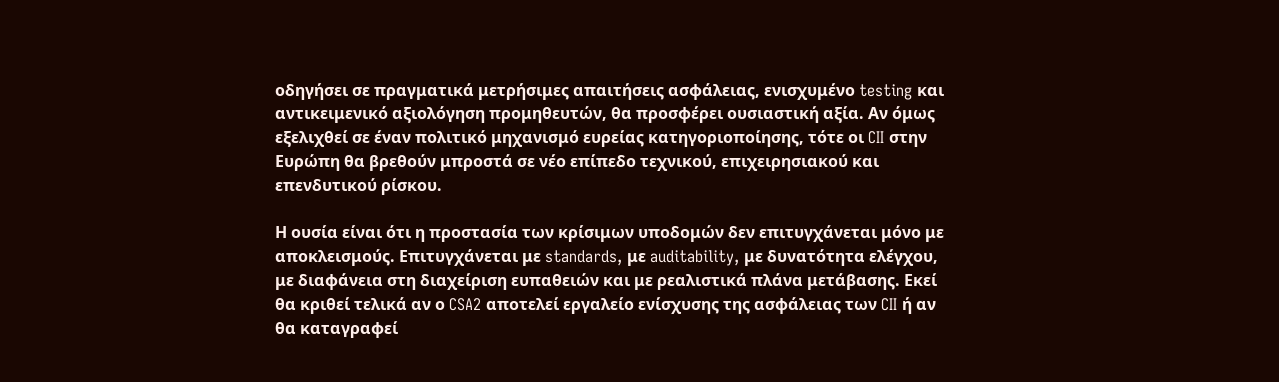οδηγήσει σε πραγματικά μετρήσιμες απαιτήσεις ασφάλειας, ενισχυμένο testing και αντικειμενικό αξιολόγηση προμηθευτών, θα προσφέρει ουσιαστική αξία. Αν όμως εξελιχθεί σε έναν πολιτικό μηχανισμό ευρείας κατηγοριοποίησης, τότε οι CII στην Ευρώπη θα βρεθούν μπροστά σε νέο επίπεδο τεχνικού, επιχειρησιακού και επενδυτικού ρίσκου.

Η ουσία είναι ότι η προστασία των κρίσιμων υποδομών δεν επιτυγχάνεται μόνο με αποκλεισμούς. Επιτυγχάνεται με standards, με auditability, με δυνατότητα ελέγχου, με διαφάνεια στη διαχείριση ευπαθειών και με ρεαλιστικά πλάνα μετάβασης. Εκεί θα κριθεί τελικά αν ο CSA2 αποτελεί εργαλείο ενίσχυσης της ασφάλειας των CII ή αν θα καταγραφεί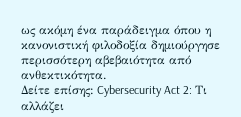ως ακόμη ένα παράδειγμα όπου η κανονιστική φιλοδοξία δημιούργησε περισσότερη αβεβαιότητα από ανθεκτικότητα.
Δείτε επίσης: Cybersecurity Act 2: Τι αλλάζει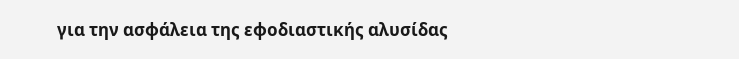για την ασφάλεια της εφοδιαστικής αλυσίδας